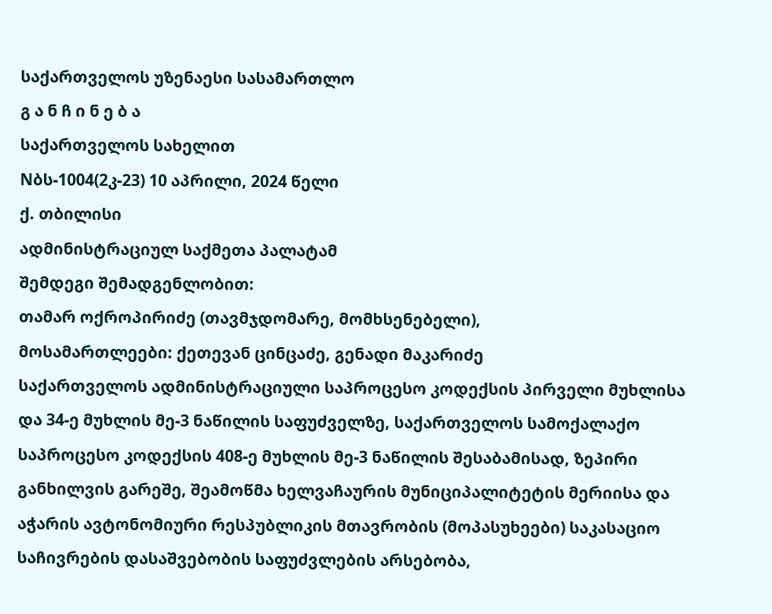საქართველოს უზენაესი სასამართლო
გ ა ნ ჩ ი ნ ე ბ ა
საქართველოს სახელით
Nბს-1004(2კ-23) 10 აპრილი, 2024 წელი
ქ. თბილისი
ადმინისტრაციულ საქმეთა პალატამ
შემდეგი შემადგენლობით:
თამარ ოქროპირიძე (თავმჯდომარე, მომხსენებელი),
მოსამართლეები: ქეთევან ცინცაძე, გენადი მაკარიძე
საქართველოს ადმინისტრაციული საპროცესო კოდექსის პირველი მუხლისა და 34-ე მუხლის მე-3 ნაწილის საფუძველზე, საქართველოს სამოქალაქო საპროცესო კოდექსის 408-ე მუხლის მე-3 ნაწილის შესაბამისად, ზეპირი განხილვის გარეშე, შეამოწმა ხელვაჩაურის მუნიციპალიტეტის მერიისა და აჭარის ავტონომიური რესპუბლიკის მთავრობის (მოპასუხეები) საკასაციო საჩივრების დასაშვებობის საფუძვლების არსებობა,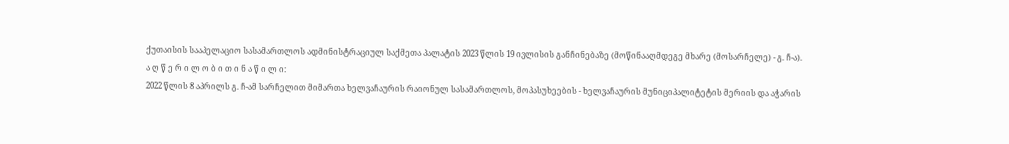ქუთაისის სააპელაციო სასამართლოს ადმინისტრაციულ საქმეთა პალატის 2023 წლის 19 ივლისის განჩინებაზე (მოწინააღმდეგე მხარე (მოსარჩელე) - გ. ჩ-ა).
ა ღ წ ე რ ი ლ ო ბ ი თ ი ნ ა წ ი ლ ი:
2022 წლის 8 აპრილს გ. ჩ-ამ სარჩელით მიმართა ხელვაჩაურის რაიონულ სასამართლოს, მოპასუხეების - ხელვაჩაურის მუნიციპალიტეტის მერიის და აჭარის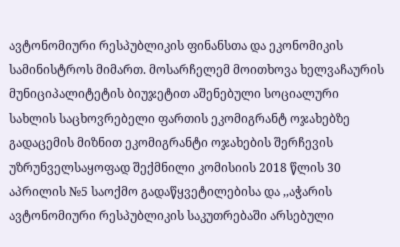ავტონომიური რესპუბლიკის ფინანსთა და ეკონომიკის სამინისტროს მიმართ. მოსარჩელემ მოითხოვა ხელვაჩაურის მუნიციპალიტეტის ბიუჯეტით აშენებული სოციალური სახლის საცხოვრებელი ფართის ეკომიგრანტ ოჯახებზე გადაცემის მიზნით ეკომიგრანტი ოჯახების შერჩევის უზრუნველსაყოფად შექმნილი კომისიის 2018 წლის 30 აპრილის №5 საოქმო გადაწყვეტილებისა და ,,აჭარის ავტონომიური რესპუბლიკის საკუთრებაში არსებული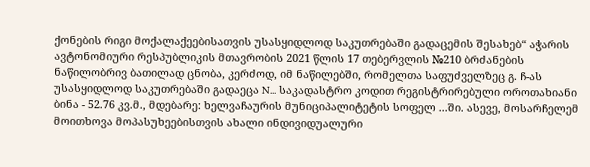ქონების რიგი მოქალაქეებისათვის უსასყიდლოდ საკუთრებაში გადაცემის შესახებ“ აჭარის ავტონომიური რესპუბლიკის მთავრობის 2021 წლის 17 თებერვლის №210 ბრძანების ნაწილობრივ ბათილად ცნობა, კერძოდ, იმ ნაწილებში, რომელთა საფუძველზეც გ. ჩ-ას უსასყიდლოდ საკუთრებაში გადაეცა N... საკადასტრო კოდით რეგისტრირებული ოროთახიანი ბინა - 52.76 კვ.მ., მდებარე: ხელვაჩაურის მუნიციპალიტეტის სოფელ ...ში. ასევე, მოსარჩელემ მოითხოვა მოპასუხეებისთვის ახალი ინდივიდუალური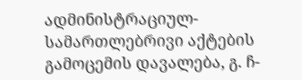ადმინისტრაციულ-სამართლებრივი აქტების გამოცემის დავალება, გ. ჩ-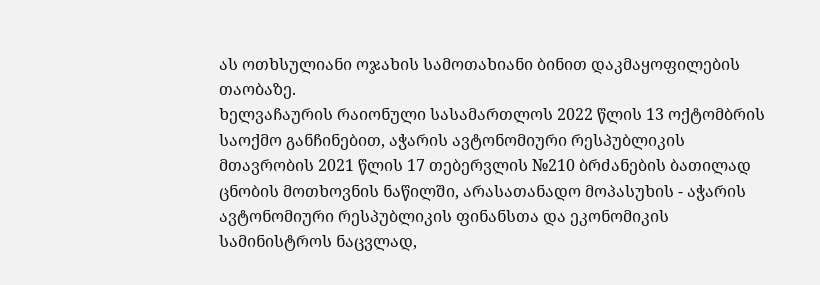ას ოთხსულიანი ოჯახის სამოთახიანი ბინით დაკმაყოფილების თაობაზე.
ხელვაჩაურის რაიონული სასამართლოს 2022 წლის 13 ოქტომბრის საოქმო განჩინებით, აჭარის ავტონომიური რესპუბლიკის მთავრობის 2021 წლის 17 თებერვლის №210 ბრძანების ბათილად ცნობის მოთხოვნის ნაწილში, არასათანადო მოპასუხის - აჭარის ავტონომიური რესპუბლიკის ფინანსთა და ეკონომიკის სამინისტროს ნაცვლად,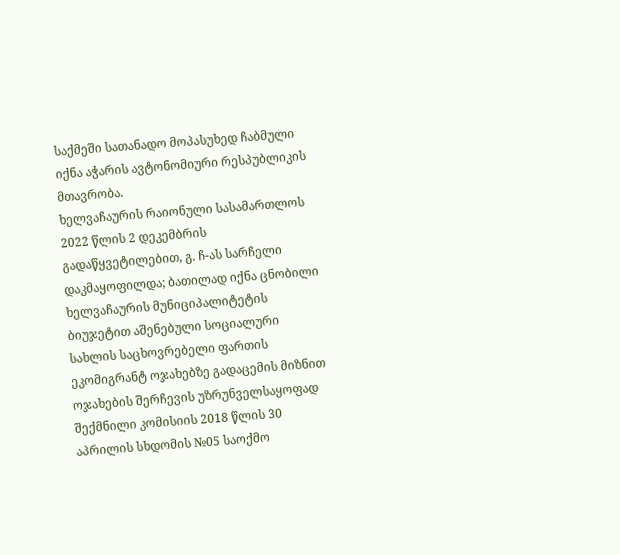საქმეში სათანადო მოპასუხედ ჩაბმული იქნა აჭარის ავტონომიური რესპუბლიკის მთავრობა.
ხელვაჩაურის რაიონული სასამართლოს 2022 წლის 2 დეკემბრის გადაწყვეტილებით, გ. ჩ-ას სარჩელი დაკმაყოფილდა; ბათილად იქნა ცნობილი ხელვაჩაურის მუნიციპალიტეტის ბიუჯეტით აშენებული სოციალური სახლის საცხოვრებელი ფართის ეკომიგრანტ ოჯახებზე გადაცემის მიზნით ოჯახების შერჩევის უზრუნველსაყოფად შექმნილი კომისიის 2018 წლის 30 აპრილის სხდომის №05 საოქმო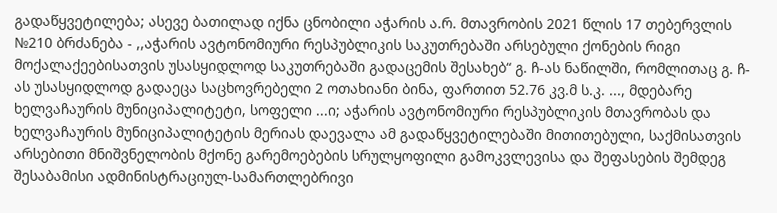გადაწყვეტილება; ასევე ბათილად იქნა ცნობილი აჭარის ა.რ. მთავრობის 2021 წლის 17 თებერვლის №210 ბრძანება - ,,აჭარის ავტონომიური რესპუბლიკის საკუთრებაში არსებული ქონების რიგი მოქალაქეებისათვის უსასყიდლოდ საკუთრებაში გადაცემის შესახებ“ გ. ჩ-ას ნაწილში, რომლითაც გ. ჩ-ას უსასყიდლოდ გადაეცა საცხოვრებელი 2 ოთახიანი ბინა, ფართით 52.76 კვ.მ ს.კ. ..., მდებარე ხელვაჩაურის მუნიციპალიტეტი, სოფელი ...ი; აჭარის ავტონომიური რესპუბლიკის მთავრობას და ხელვაჩაურის მუნიციპალიტეტის მერიას დაევალა ამ გადაწყვეტილებაში მითითებული, საქმისათვის არსებითი მნიშვნელობის მქონე გარემოებების სრულყოფილი გამოკვლევისა და შეფასების შემდეგ შესაბამისი ადმინისტრაციულ-სამართლებრივი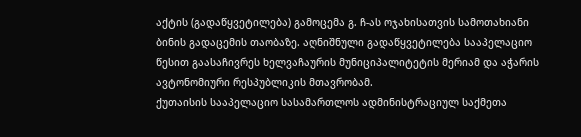აქტის (გადაწყვეტილება) გამოცემა გ. ჩ-ას ოჯახისათვის სამოთახიანი ბინის გადაცემის თაობაზე. აღნიშნული გადაწყვეტილება სააპელაციო წესით გაასაჩივრეს ხელვაჩაურის მუნიციპალიტეტის მერიამ და აჭარის ავტონომიური რესპუბლიკის მთავრობამ.
ქუთაისის სააპელაციო სასამართლოს ადმინისტრაციულ საქმეთა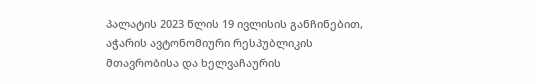პალატის 2023 წლის 19 ივლისის განჩინებით, აჭარის ავტონომიური რესპუბლიკის მთავრობისა და ხელვაჩაურის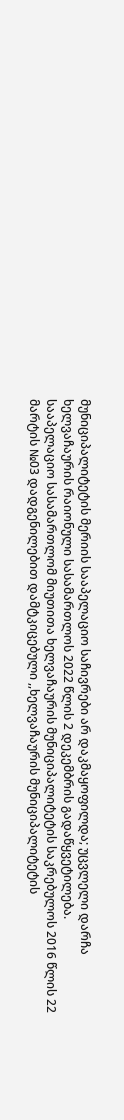მუნიციპალიტეტის მერიის სააპელაციო საჩივრები არ დაკმაყოფილდა; უცვლელი დარჩა ხელვაჩაურის რაიონული სასამართლოს 2022 წლის 2 დეკემბრის გადაწყვეტილება.
სააპელაციო სასამართლომ მიუთითა ხელვაჩაურის მუნიციპალიტეტის საკრებულოს 2016 წლის 22 მარტის №03 დადგენილებით დამტკიცებული ,,ხელვაჩაურის მუნიციპალიტეტის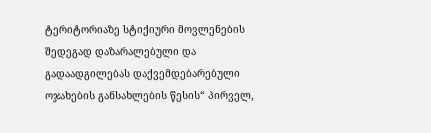ტერიტორიაზე სტიქიური მოვლენების შედეგად დაზარალებული და გადაადგილებას დაქვემდებარებული ოჯახების განსახლების წესის“ პირველ,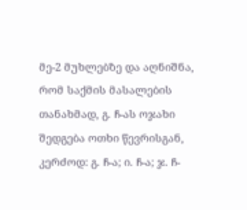მე-2 მუხლებზე და აღნიშნა, რომ საქმის მასალების თანახმად, გ. ჩ-ას ოჯახი შედგება ოთხი წევრისგან, კერძოდ: გ. ჩ-ა; ი. ჩ-ა; ჯ. ჩ-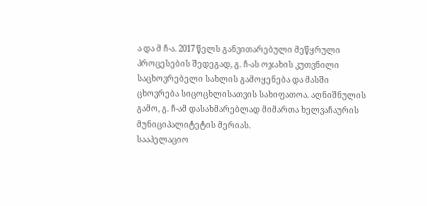ა და მ ჩ-ა. 2017 წელს განვითარებული მეწყრული პროცესების შედეგად, გ. ჩ-ას ოჯახის კუთვნილი საცხოვრებელი სახლის გამოყენება და მასში ცხოვრება სიცოცხლისათვის სახიფათოა. აღნიშნულის გამო, გ. ჩ-ამ დასახმარებლად მიმართა ხელვაჩაურის მუნიციპალიტეტის მერიას.
სააპელაციო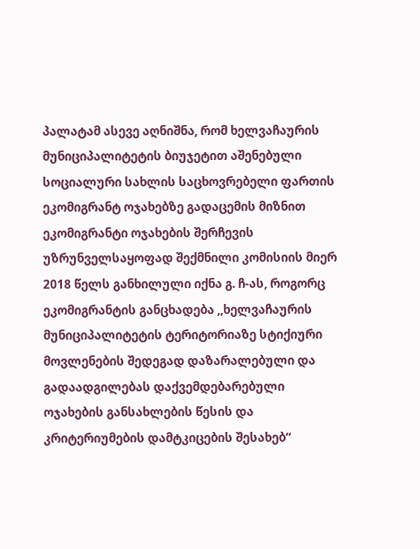პალატამ ასევე აღნიშნა, რომ ხელვაჩაურის მუნიციპალიტეტის ბიუჯეტით აშენებული სოციალური სახლის საცხოვრებელი ფართის ეკომიგრანტ ოჯახებზე გადაცემის მიზნით ეკომიგრანტი ოჯახების შერჩევის უზრუნველსაყოფად შექმნილი კომისიის მიერ 2018 წელს განხილული იქნა გ. ჩ-ას, როგორც ეკომიგრანტის განცხადება ,,ხელვაჩაურის მუნიციპალიტეტის ტერიტორიაზე სტიქიური მოვლენების შედეგად დაზარალებული და გადაადგილებას დაქვემდებარებული ოჯახების განსახლების წესის და კრიტერიუმების დამტკიცების შესახებ“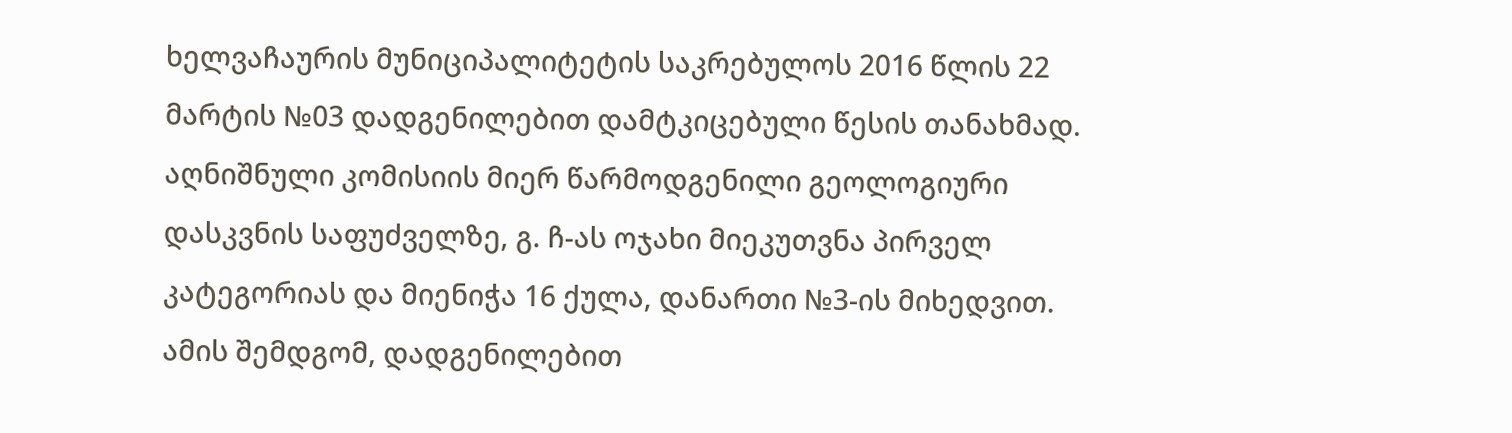ხელვაჩაურის მუნიციპალიტეტის საკრებულოს 2016 წლის 22 მარტის №03 დადგენილებით დამტკიცებული წესის თანახმად. აღნიშნული კომისიის მიერ წარმოდგენილი გეოლოგიური დასკვნის საფუძველზე, გ. ჩ-ას ოჯახი მიეკუთვნა პირველ კატეგორიას და მიენიჭა 16 ქულა, დანართი №3-ის მიხედვით. ამის შემდგომ, დადგენილებით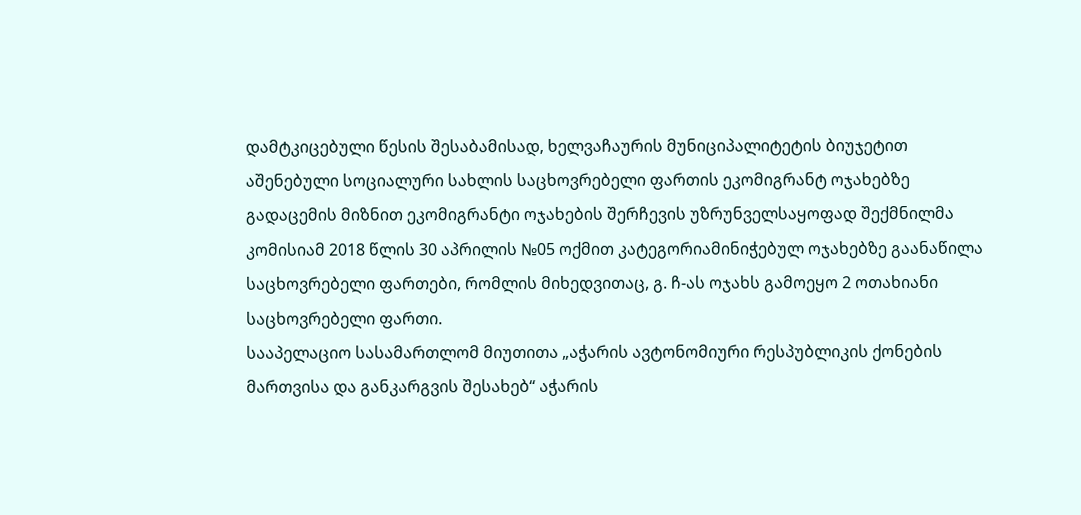დამტკიცებული წესის შესაბამისად, ხელვაჩაურის მუნიციპალიტეტის ბიუჯეტით აშენებული სოციალური სახლის საცხოვრებელი ფართის ეკომიგრანტ ოჯახებზე გადაცემის მიზნით ეკომიგრანტი ოჯახების შერჩევის უზრუნველსაყოფად შექმნილმა კომისიამ 2018 წლის 30 აპრილის №05 ოქმით კატეგორიამინიჭებულ ოჯახებზე გაანაწილა საცხოვრებელი ფართები, რომლის მიხედვითაც, გ. ჩ-ას ოჯახს გამოეყო 2 ოთახიანი საცხოვრებელი ფართი.
სააპელაციო სასამართლომ მიუთითა „აჭარის ავტონომიური რესპუბლიკის ქონების მართვისა და განკარგვის შესახებ“ აჭარის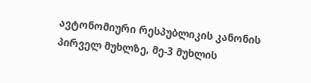ავტონომიური რესპუბლიკის კანონის პირველ მუხლზე, მე-3 მუხლის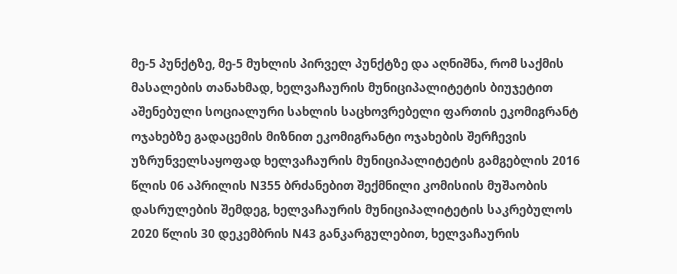მე-5 პუნქტზე, მე-5 მუხლის პირველ პუნქტზე და აღნიშნა, რომ საქმის მასალების თანახმად, ხელვაჩაურის მუნიციპალიტეტის ბიუჯეტით აშენებული სოციალური სახლის საცხოვრებელი ფართის ეკომიგრანტ ოჯახებზე გადაცემის მიზნით ეკომიგრანტი ოჯახების შერჩევის უზრუნველსაყოფად ხელვაჩაურის მუნიციპალიტეტის გამგებლის 2016 წლის 06 აპრილის N355 ბრძანებით შექმნილი კომისიის მუშაობის დასრულების შემდეგ, ხელვაჩაურის მუნიციპალიტეტის საკრებულოს 2020 წლის 30 დეკემბრის N43 განკარგულებით, ხელვაჩაურის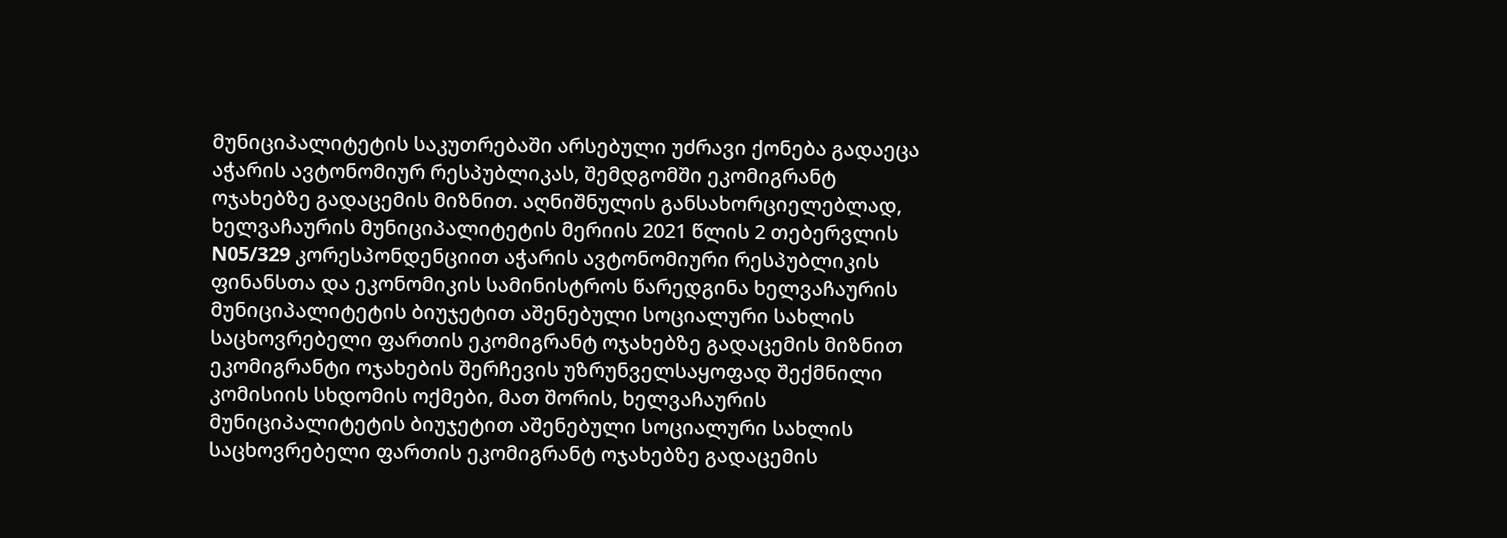მუნიციპალიტეტის საკუთრებაში არსებული უძრავი ქონება გადაეცა აჭარის ავტონომიურ რესპუბლიკას, შემდგომში ეკომიგრანტ ოჯახებზე გადაცემის მიზნით. აღნიშნულის განსახორციელებლად, ხელვაჩაურის მუნიციპალიტეტის მერიის 2021 წლის 2 თებერვლის N05/329 კორესპონდენციით აჭარის ავტონომიური რესპუბლიკის ფინანსთა და ეკონომიკის სამინისტროს წარედგინა ხელვაჩაურის მუნიციპალიტეტის ბიუჯეტით აშენებული სოციალური სახლის საცხოვრებელი ფართის ეკომიგრანტ ოჯახებზე გადაცემის მიზნით ეკომიგრანტი ოჯახების შერჩევის უზრუნველსაყოფად შექმნილი კომისიის სხდომის ოქმები, მათ შორის, ხელვაჩაურის მუნიციპალიტეტის ბიუჯეტით აშენებული სოციალური სახლის საცხოვრებელი ფართის ეკომიგრანტ ოჯახებზე გადაცემის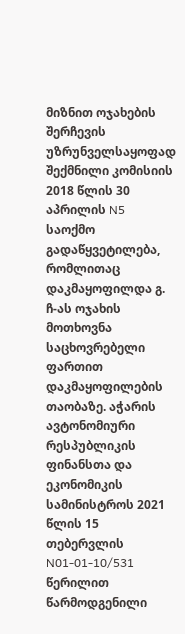მიზნით ოჯახების შერჩევის უზრუნველსაყოფად შექმნილი კომისიის 2018 წლის 30 აპრილის N5 საოქმო გადაწყვეტილება, რომლითაც დაკმაყოფილდა გ. ჩ-ას ოჯახის მოთხოვნა საცხოვრებელი ფართით დაკმაყოფილების თაობაზე. აჭარის ავტონომიური რესპუბლიკის ფინანსთა და ეკონომიკის სამინისტროს 2021 წლის 15 თებერვლის N01-01-10/531 წერილით წარმოდგენილი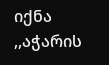იქნა ,,აჭარის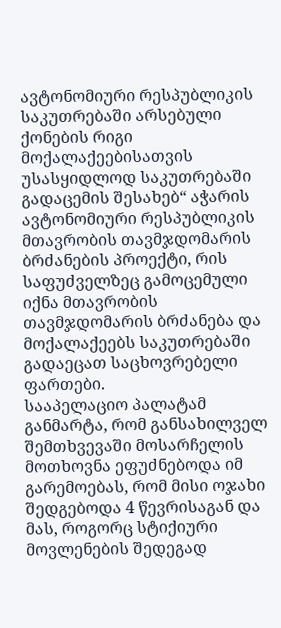ავტონომიური რესპუბლიკის საკუთრებაში არსებული ქონების რიგი მოქალაქეებისათვის უსასყიდლოდ საკუთრებაში გადაცემის შესახებ“ აჭარის ავტონომიური რესპუბლიკის მთავრობის თავმჯდომარის ბრძანების პროექტი, რის საფუძველზეც გამოცემული იქნა მთავრობის თავმჯდომარის ბრძანება და მოქალაქეებს საკუთრებაში გადაეცათ საცხოვრებელი ფართები.
სააპელაციო პალატამ განმარტა, რომ განსახილველ შემთხვევაში მოსარჩელის მოთხოვნა ეფუძნებოდა იმ გარემოებას, რომ მისი ოჯახი შედგებოდა 4 წევრისაგან და მას, როგორც სტიქიური მოვლენების შედეგად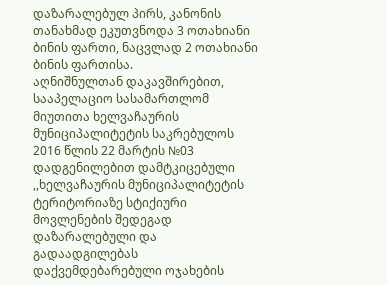დაზარალებულ პირს, კანონის თანახმად ეკუთვნოდა 3 ოთახიანი ბინის ფართი, ნაცვლად 2 ოთახიანი ბინის ფართისა.
აღნიშნულთან დაკავშირებით, სააპელაციო სასამართლომ მიუთითა ხელვაჩაურის მუნიციპალიტეტის საკრებულოს 2016 წლის 22 მარტის №03 დადგენილებით დამტკიცებული ,,ხელვაჩაურის მუნიციპალიტეტის ტერიტორიაზე სტიქიური მოვლენების შედეგად დაზარალებული და გადაადგილებას დაქვემდებარებული ოჯახების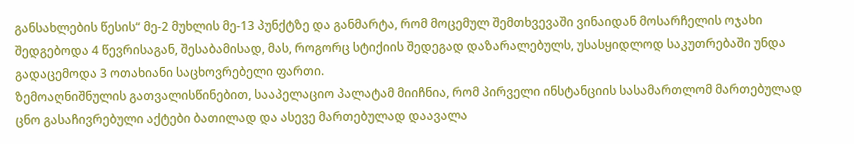განსახლების წესის“ მე-2 მუხლის მე-13 პუნქტზე და განმარტა, რომ მოცემულ შემთხვევაში ვინაიდან მოსარჩელის ოჯახი შედგებოდა 4 წევრისაგან, შესაბამისად, მას, როგორც სტიქიის შედეგად დაზარალებულს, უსასყიდლოდ საკუთრებაში უნდა გადაცემოდა 3 ოთახიანი საცხოვრებელი ფართი.
ზემოაღნიშნულის გათვალისწინებით, სააპელაციო პალატამ მიიჩნია, რომ პირველი ინსტანციის სასამართლომ მართებულად ცნო გასაჩივრებული აქტები ბათილად და ასევე მართებულად დაავალა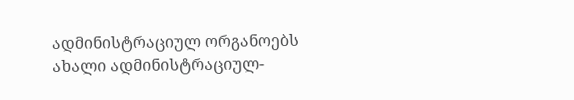ადმინისტრაციულ ორგანოებს ახალი ადმინისტრაციულ-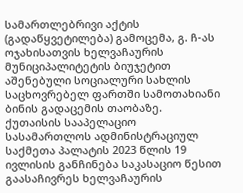სამართლებრივი აქტის (გადაწყვეტილება) გამოცემა, გ. ჩ-ას ოჯახისათვის ხელვაჩაურის მუნიციპალიტეტის ბიუჯეტით აშენებული სოციალური სახლის საცხოვრებელ ფართში სამოთახიანი ბინის გადაცემის თაობაზე.
ქუთაისის სააპელაციო სასამართლოს ადმინისტრაციულ საქმეთა პალატის 2023 წლის 19 ივლისის განჩინება საკასაციო წესით გაასაჩივრეს ხელვაჩაურის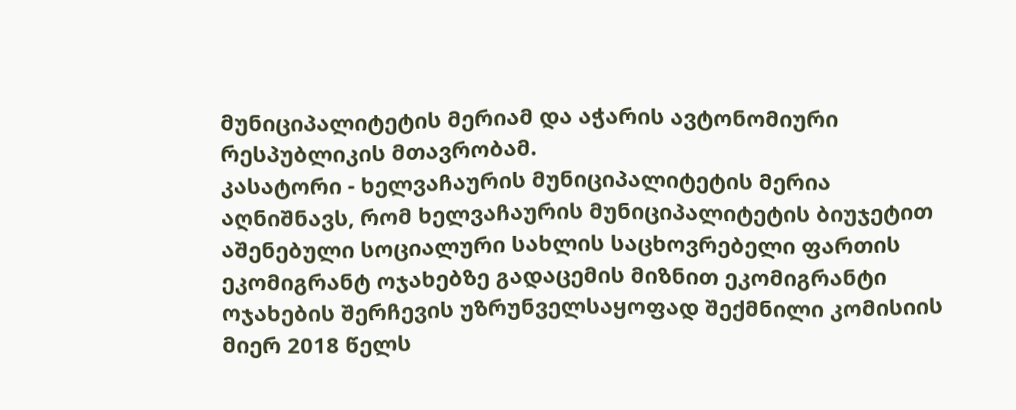მუნიციპალიტეტის მერიამ და აჭარის ავტონომიური რესპუბლიკის მთავრობამ.
კასატორი - ხელვაჩაურის მუნიციპალიტეტის მერია აღნიშნავს, რომ ხელვაჩაურის მუნიციპალიტეტის ბიუჯეტით აშენებული სოციალური სახლის საცხოვრებელი ფართის ეკომიგრანტ ოჯახებზე გადაცემის მიზნით ეკომიგრანტი ოჯახების შერჩევის უზრუნველსაყოფად შექმნილი კომისიის მიერ 2018 წელს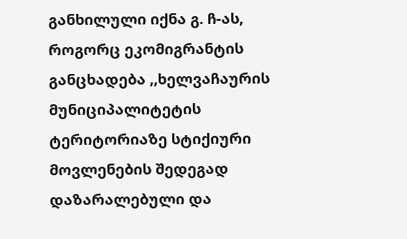განხილული იქნა გ. ჩ-ას, როგორც ეკომიგრანტის განცხადება ,,ხელვაჩაურის მუნიციპალიტეტის ტერიტორიაზე სტიქიური მოვლენების შედეგად დაზარალებული და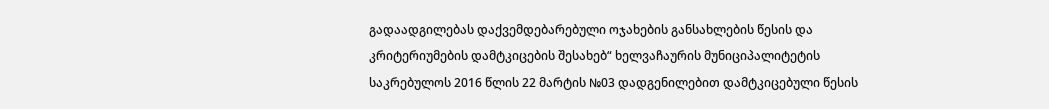გადაადგილებას დაქვემდებარებული ოჯახების განსახლების წესის და კრიტერიუმების დამტკიცების შესახებ“ ხელვაჩაურის მუნიციპალიტეტის საკრებულოს 2016 წლის 22 მარტის №03 დადგენილებით დამტკიცებული წესის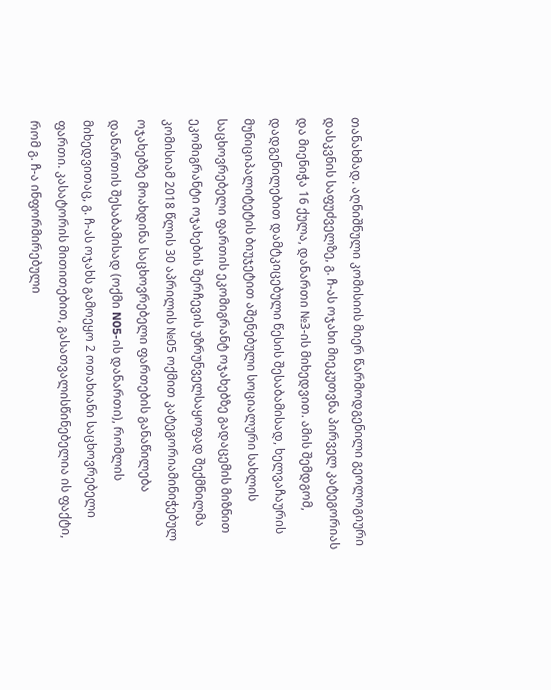თანახმად. აღნიშნული კომისიის მიერ წარმოდგენილი გეოლოგიური დასკვნის საფუძველზე, გ. ჩ-ას ოჯახი მიეკუთვნა პირველ კატეგორიას და მიენიჭა 16 ქულა, დანართი №3-ის მიხედვით. ამის შემდგომ, დადგენილებით დამტკიცებული წესის შესაბამისად, ხელვაჩაურის მუნიციპალიტეტის ბიუჯეტით აშენებული სოციალური სახლის საცხოვრებელი ფართის ეკომიგრანტ ოჯახებზე გადაცემის მიზნით ეკომიგრანტი ოჯახების შერჩევის უზრუნველსაყოფად შექმნილმა კომისიამ 2018 წლის 30 აპრილის №05 ოქმით კატეგორიამინიჭებულ ოჯახებზე მოახდინა საცხოვრებელი ფართების განაწილება დანართის შესაბამისად (ოქმი N05-ის დანართი), რომლის მიხედვითაც, გ. ჩ-ას ოჯახს გამოეყო 2 ოთახიანი საცხოვრებელი ფართი. კასატორის მითითებით, გასათვალისწინებელია ის ფაქტი, რომ გ. ჩ-ა ინფორმირებული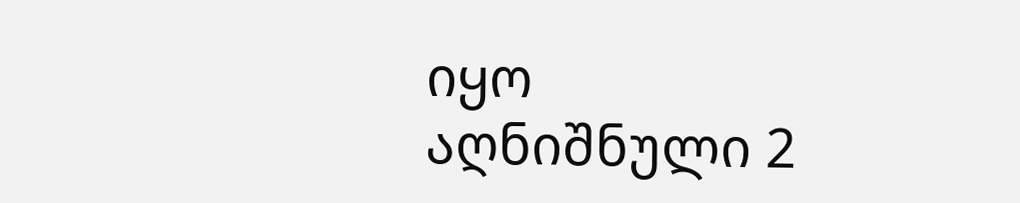იყო აღნიშნული 2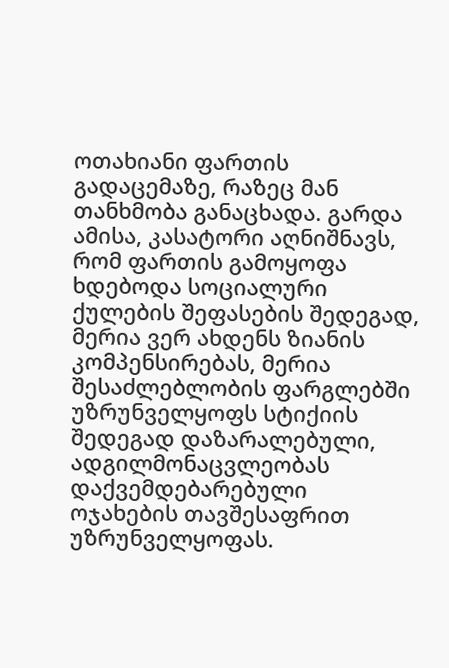ოთახიანი ფართის გადაცემაზე, რაზეც მან თანხმობა განაცხადა. გარდა ამისა, კასატორი აღნიშნავს, რომ ფართის გამოყოფა ხდებოდა სოციალური ქულების შეფასების შედეგად, მერია ვერ ახდენს ზიანის კომპენსირებას, მერია შესაძლებლობის ფარგლებში უზრუნველყოფს სტიქიის შედეგად დაზარალებული, ადგილმონაცვლეობას დაქვემდებარებული ოჯახების თავშესაფრით უზრუნველყოფას.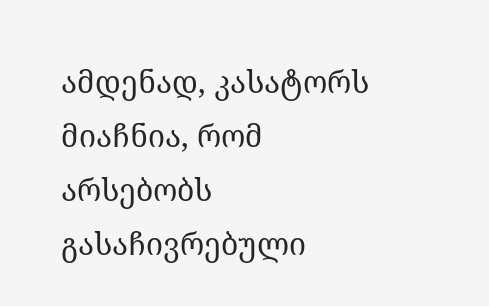ამდენად, კასატორს მიაჩნია, რომ არსებობს გასაჩივრებული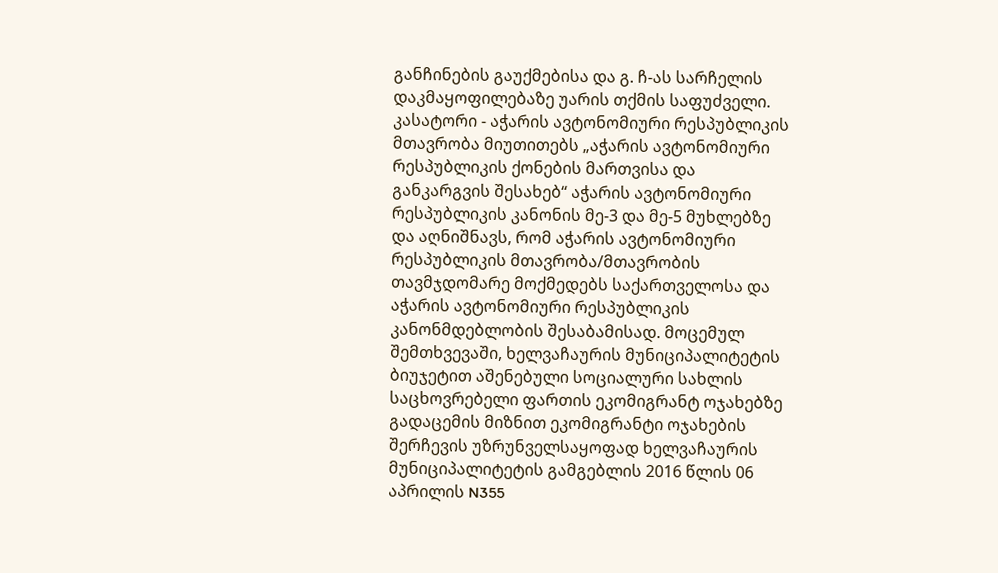განჩინების გაუქმებისა და გ. ჩ-ას სარჩელის დაკმაყოფილებაზე უარის თქმის საფუძველი.
კასატორი - აჭარის ავტონომიური რესპუბლიკის მთავრობა მიუთითებს „აჭარის ავტონომიური რესპუბლიკის ქონების მართვისა და განკარგვის შესახებ“ აჭარის ავტონომიური რესპუბლიკის კანონის მე-3 და მე-5 მუხლებზე და აღნიშნავს, რომ აჭარის ავტონომიური რესპუბლიკის მთავრობა/მთავრობის თავმჯდომარე მოქმედებს საქართველოსა და აჭარის ავტონომიური რესპუბლიკის კანონმდებლობის შესაბამისად. მოცემულ შემთხვევაში, ხელვაჩაურის მუნიციპალიტეტის ბიუჯეტით აშენებული სოციალური სახლის საცხოვრებელი ფართის ეკომიგრანტ ოჯახებზე გადაცემის მიზნით ეკომიგრანტი ოჯახების შერჩევის უზრუნველსაყოფად ხელვაჩაურის მუნიციპალიტეტის გამგებლის 2016 წლის 06 აპრილის N355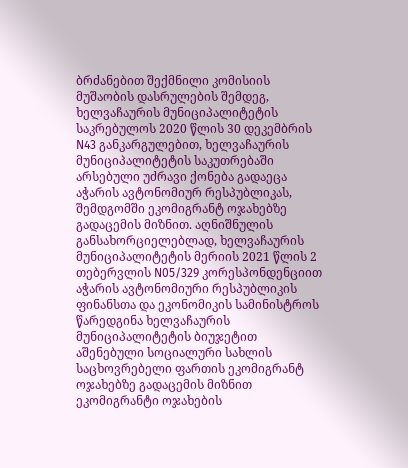ბრძანებით შექმნილი კომისიის მუშაობის დასრულების შემდეგ, ხელვაჩაურის მუნიციპალიტეტის საკრებულოს 2020 წლის 30 დეკემბრის N43 განკარგულებით, ხელვაჩაურის მუნიციპალიტეტის საკუთრებაში არსებული უძრავი ქონება გადაეცა აჭარის ავტონომიურ რესპუბლიკას, შემდგომში ეკომიგრანტ ოჯახებზე გადაცემის მიზნით. აღნიშნულის განსახორციელებლად, ხელვაჩაურის მუნიციპალიტეტის მერიის 2021 წლის 2 თებერვლის N05/329 კორესპონდენციით აჭარის ავტონომიური რესპუბლიკის ფინანსთა და ეკონომიკის სამინისტროს წარედგინა ხელვაჩაურის მუნიციპალიტეტის ბიუჯეტით აშენებული სოციალური სახლის საცხოვრებელი ფართის ეკომიგრანტ ოჯახებზე გადაცემის მიზნით ეკომიგრანტი ოჯახების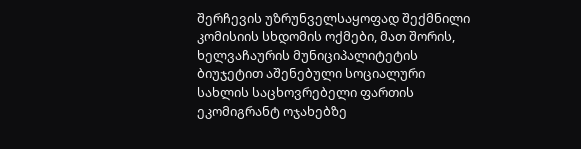შერჩევის უზრუნველსაყოფად შექმნილი კომისიის სხდომის ოქმები, მათ შორის, ხელვაჩაურის მუნიციპალიტეტის ბიუჯეტით აშენებული სოციალური სახლის საცხოვრებელი ფართის ეკომიგრანტ ოჯახებზე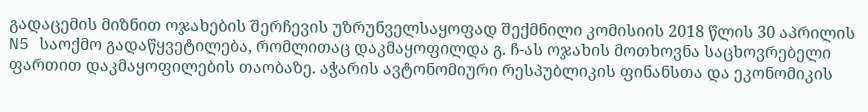გადაცემის მიზნით ოჯახების შერჩევის უზრუნველსაყოფად შექმნილი კომისიის 2018 წლის 30 აპრილის N5 საოქმო გადაწყვეტილება, რომლითაც დაკმაყოფილდა გ. ჩ-ას ოჯახის მოთხოვნა საცხოვრებელი ფართით დაკმაყოფილების თაობაზე. აჭარის ავტონომიური რესპუბლიკის ფინანსთა და ეკონომიკის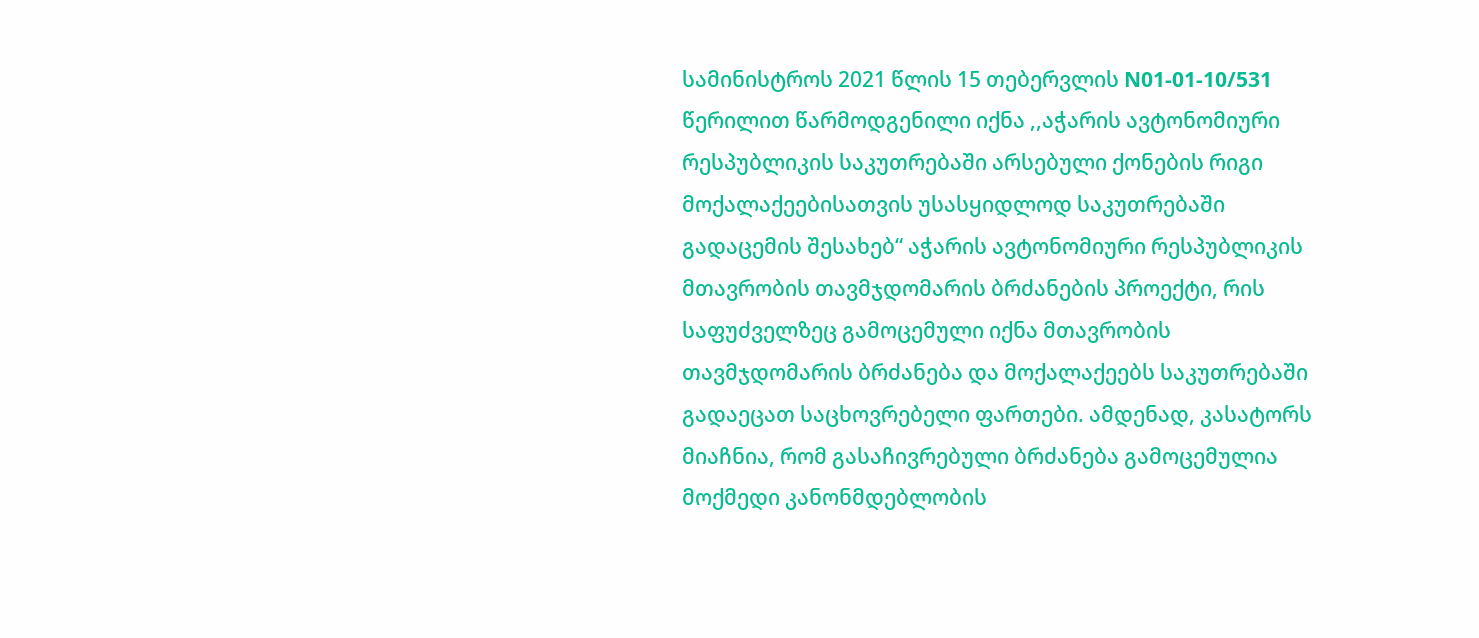სამინისტროს 2021 წლის 15 თებერვლის N01-01-10/531 წერილით წარმოდგენილი იქნა ,,აჭარის ავტონომიური რესპუბლიკის საკუთრებაში არსებული ქონების რიგი მოქალაქეებისათვის უსასყიდლოდ საკუთრებაში გადაცემის შესახებ“ აჭარის ავტონომიური რესპუბლიკის მთავრობის თავმჯდომარის ბრძანების პროექტი, რის საფუძველზეც გამოცემული იქნა მთავრობის თავმჯდომარის ბრძანება და მოქალაქეებს საკუთრებაში გადაეცათ საცხოვრებელი ფართები. ამდენად, კასატორს მიაჩნია, რომ გასაჩივრებული ბრძანება გამოცემულია მოქმედი კანონმდებლობის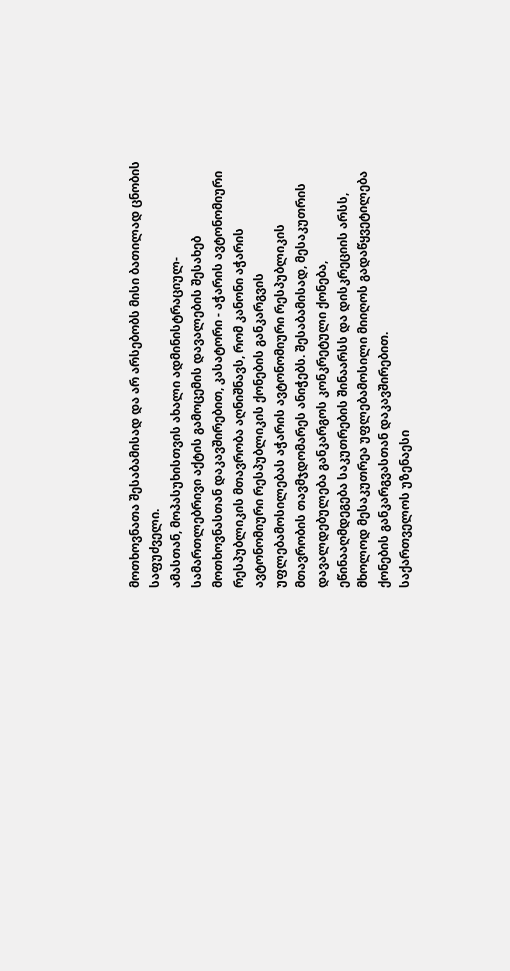მოთხოვნათა შესაბამისად და არ არსებობს მისი ბათილად ცნობის საფუძველი.
ამასთან, მოპასუხისთვის ახალი ადმინისტრაციულ-სამართლებრივი აქტის გამოცემის დავალების შესახებ მოთხოვნასთან დაკავშირებით, კასატორი - აჭარის ავტონომიური რესპუბლიკის მთავრობა აღნიშნავს, რომ კანონი აჭარის ავტონომიური რესპუბლიკის ქონების განკარგვის უფლებამოსილებას აჭარის ავტონომიური რესპუბლიკის მთავრობის თავმჯდომარეს ანიჭებს. შესაბამისად, მესაკუთრის დავალდებულება განკარგოს კონკრეტული ქონება, ეწინააღმდეგება საკუთრების შინაარსს და დისკრეციის არსს, მხოლოდ მესაკუთრეა უფლებამოსილი მიიღოს გადაწყვეტილება ქონების განკარგვასთან დაკავშირებით.
საქართველოს უზენაესი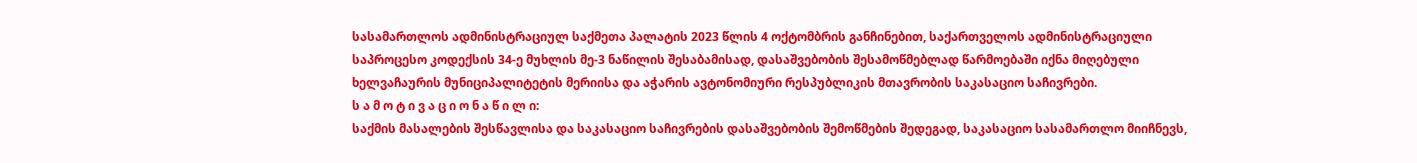სასამართლოს ადმინისტრაციულ საქმეთა პალატის 2023 წლის 4 ოქტომბრის განჩინებით, საქართველოს ადმინისტრაციული საპროცესო კოდექსის 34-ე მუხლის მე-3 ნაწილის შესაბამისად, დასაშვებობის შესამოწმებლად წარმოებაში იქნა მიღებული ხელვაჩაურის მუნიციპალიტეტის მერიისა და აჭარის ავტონომიური რესპუბლიკის მთავრობის საკასაციო საჩივრები.
ს ა მ ო ტ ი ვ ა ც ი ო ნ ა წ ი ლ ი:
საქმის მასალების შესწავლისა და საკასაციო საჩივრების დასაშვებობის შემოწმების შედეგად, საკასაციო სასამართლო მიიჩნევს,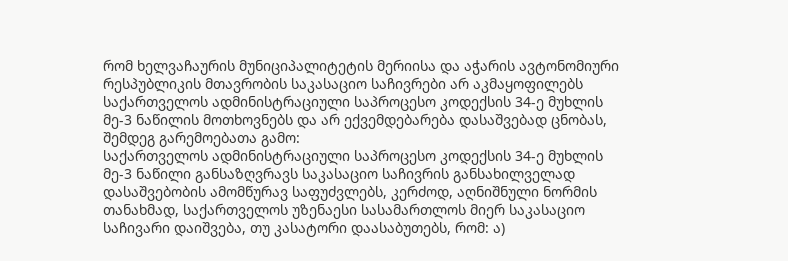რომ ხელვაჩაურის მუნიციპალიტეტის მერიისა და აჭარის ავტონომიური რესპუბლიკის მთავრობის საკასაციო საჩივრები არ აკმაყოფილებს საქართველოს ადმინისტრაციული საპროცესო კოდექსის 34-ე მუხლის მე-3 ნაწილის მოთხოვნებს და არ ექვემდებარება დასაშვებად ცნობას, შემდეგ გარემოებათა გამო:
საქართველოს ადმინისტრაციული საპროცესო კოდექსის 34-ე მუხლის მე-3 ნაწილი განსაზღვრავს საკასაციო საჩივრის განსახილველად დასაშვებობის ამომწურავ საფუძვლებს, კერძოდ, აღნიშნული ნორმის თანახმად, საქართველოს უზენაესი სასამართლოს მიერ საკასაციო საჩივარი დაიშვება, თუ კასატორი დაასაბუთებს, რომ: ა)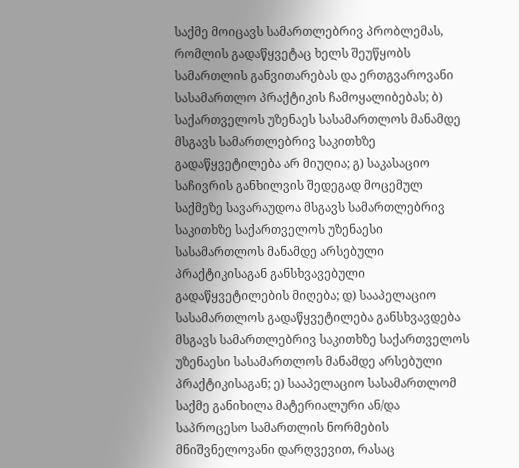საქმე მოიცავს სამართლებრივ პრობლემას, რომლის გადაწყვეტაც ხელს შეუწყობს სამართლის განვითარებას და ერთგვაროვანი სასამართლო პრაქტიკის ჩამოყალიბებას; ბ) საქართველოს უზენაეს სასამართლოს მანამდე მსგავს სამართლებრივ საკითხზე გადაწყვეტილება არ მიუღია; გ) საკასაციო საჩივრის განხილვის შედეგად მოცემულ საქმეზე სავარაუდოა მსგავს სამართლებრივ საკითხზე საქართველოს უზენაესი სასამართლოს მანამდე არსებული პრაქტიკისაგან განსხვავებული გადაწყვეტილების მიღება; დ) სააპელაციო სასამართლოს გადაწყვეტილება განსხვავდება მსგავს სამართლებრივ საკითხზე საქართველოს უზენაესი სასამართლოს მანამდე არსებული პრაქტიკისაგან; ე) სააპელაციო სასამართლომ საქმე განიხილა მატერიალური ან/და საპროცესო სამართლის ნორმების მნიშვნელოვანი დარღვევით, რასაც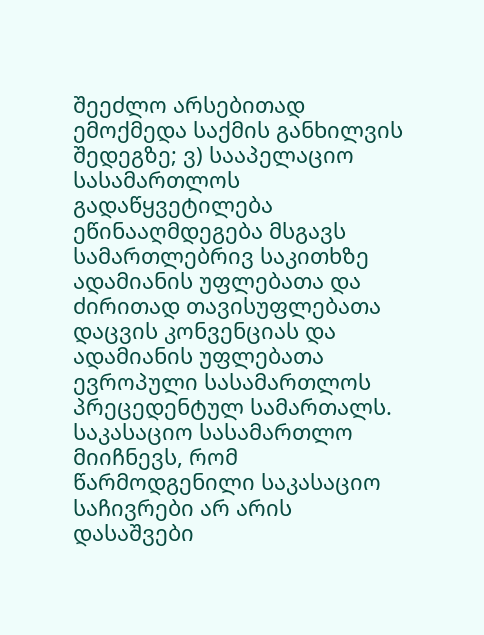შეეძლო არსებითად ემოქმედა საქმის განხილვის შედეგზე; ვ) სააპელაციო სასამართლოს გადაწყვეტილება ეწინააღმდეგება მსგავს სამართლებრივ საკითხზე ადამიანის უფლებათა და ძირითად თავისუფლებათა დაცვის კონვენციას და ადამიანის უფლებათა ევროპული სასამართლოს პრეცედენტულ სამართალს.
საკასაციო სასამართლო მიიჩნევს, რომ წარმოდგენილი საკასაციო საჩივრები არ არის დასაშვები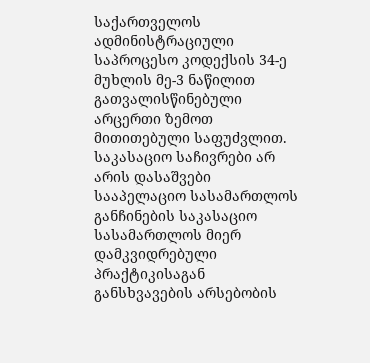საქართველოს ადმინისტრაციული საპროცესო კოდექსის 34-ე მუხლის მე-3 ნაწილით გათვალისწინებული არცერთი ზემოთ მითითებული საფუძვლით.
საკასაციო საჩივრები არ არის დასაშვები სააპელაციო სასამართლოს განჩინების საკასაციო სასამართლოს მიერ დამკვიდრებული პრაქტიკისაგან განსხვავების არსებობის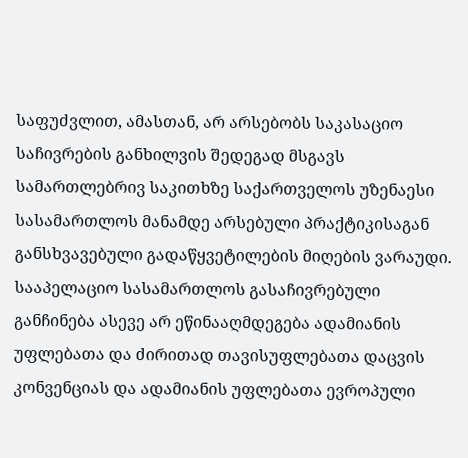საფუძვლით, ამასთან, არ არსებობს საკასაციო საჩივრების განხილვის შედეგად მსგავს სამართლებრივ საკითხზე საქართველოს უზენაესი სასამართლოს მანამდე არსებული პრაქტიკისაგან განსხვავებული გადაწყვეტილების მიღების ვარაუდი. სააპელაციო სასამართლოს გასაჩივრებული განჩინება ასევე არ ეწინააღმდეგება ადამიანის უფლებათა და ძირითად თავისუფლებათა დაცვის კონვენციას და ადამიანის უფლებათა ევროპული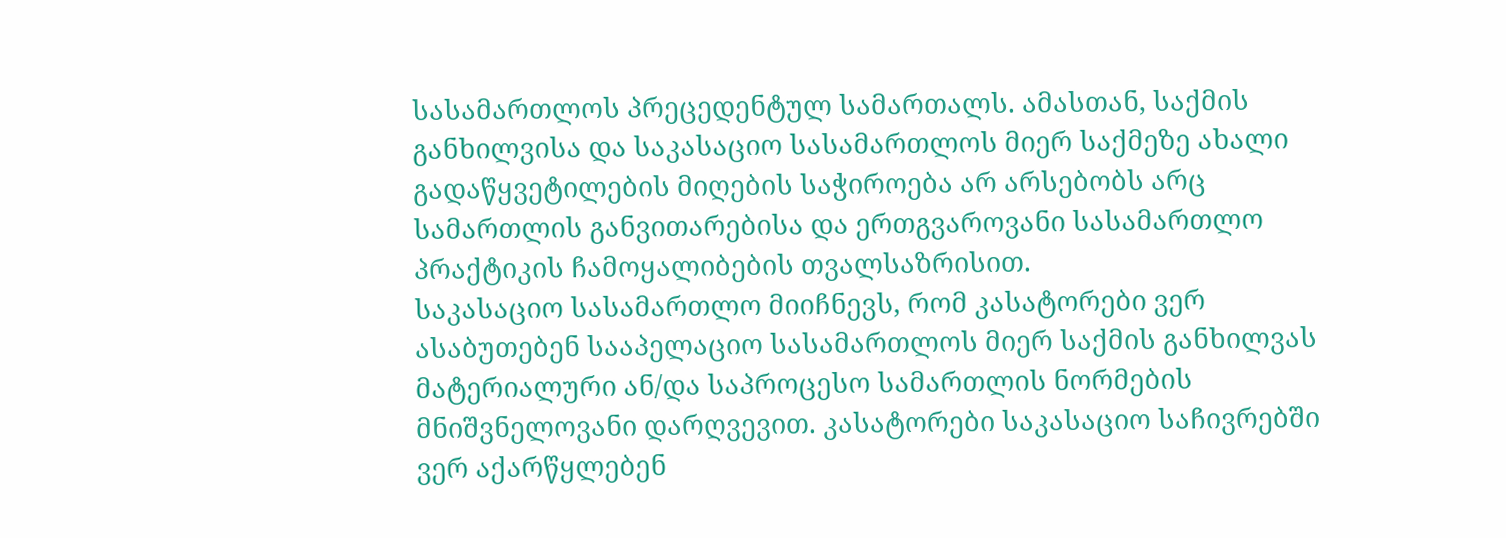სასამართლოს პრეცედენტულ სამართალს. ამასთან, საქმის განხილვისა და საკასაციო სასამართლოს მიერ საქმეზე ახალი გადაწყვეტილების მიღების საჭიროება არ არსებობს არც სამართლის განვითარებისა და ერთგვაროვანი სასამართლო პრაქტიკის ჩამოყალიბების თვალსაზრისით.
საკასაციო სასამართლო მიიჩნევს, რომ კასატორები ვერ ასაბუთებენ სააპელაციო სასამართლოს მიერ საქმის განხილვას მატერიალური ან/და საპროცესო სამართლის ნორმების მნიშვნელოვანი დარღვევით. კასატორები საკასაციო საჩივრებში ვერ აქარწყლებენ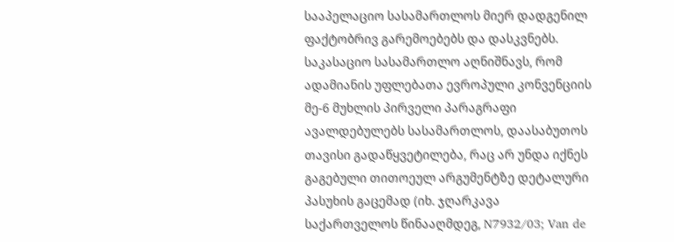სააპელაციო სასამართლოს მიერ დადგენილ ფაქტობრივ გარემოებებს და დასკვნებს.
საკასაციო სასამართლო აღნიშნავს, რომ ადამიანის უფლებათა ევროპული კონვენციის მე-6 მუხლის პირველი პარაგრაფი ავალდებულებს სასამართლოს, დაასაბუთოს თავისი გადაწყვეტილება, რაც არ უნდა იქნეს გაგებული თითოეულ არგუმენტზე დეტალური პასუხის გაცემად (იხ. ჯღარკავა საქართველოს წინააღმდეგ, N7932/03; Van de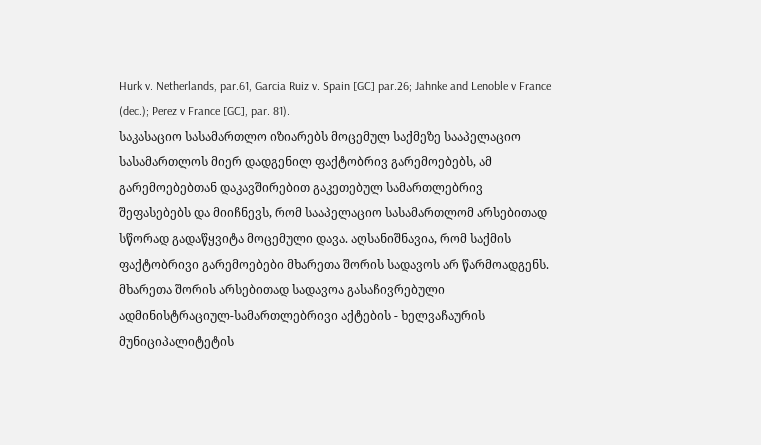Hurk v. Netherlands, par.61, Garcia Ruiz v. Spain [GC] par.26; Jahnke and Lenoble v France (dec.); Perez v France [GC], par. 81).
საკასაციო სასამართლო იზიარებს მოცემულ საქმეზე სააპელაციო სასამართლოს მიერ დადგენილ ფაქტობრივ გარემოებებს, ამ გარემოებებთან დაკავშირებით გაკეთებულ სამართლებრივ შეფასებებს და მიიჩნევს, რომ სააპელაციო სასამართლომ არსებითად სწორად გადაწყვიტა მოცემული დავა. აღსანიშნავია, რომ საქმის ფაქტობრივი გარემოებები მხარეთა შორის სადავოს არ წარმოადგენს. მხარეთა შორის არსებითად სადავოა გასაჩივრებული ადმინისტრაციულ-სამართლებრივი აქტების - ხელვაჩაურის მუნიციპალიტეტის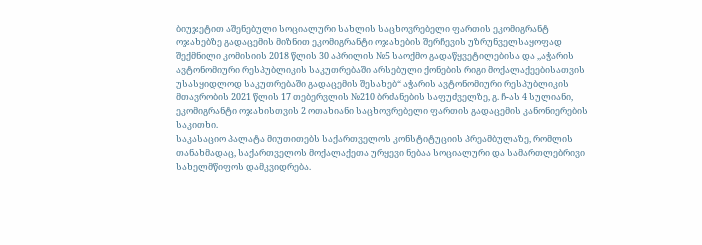ბიუჯეტით აშენებული სოციალური სახლის საცხოვრებელი ფართის ეკომიგრანტ ოჯახებზე გადაცემის მიზნით ეკომიგრანტი ოჯახების შერჩევის უზრუნველსაყოფად შექმნილი კომისიის 2018 წლის 30 აპრილის №5 საოქმო გადაწყვეტილებისა და ,,აჭარის ავტონომიური რესპუბლიკის საკუთრებაში არსებული ქონების რიგი მოქალაქეებისათვის უსასყიდლოდ საკუთრებაში გადაცემის შესახებ“ აჭარის ავტონომიური რესპუბლიკის მთავრობის 2021 წლის 17 თებერვლის №210 ბრძანების საფუძველზე, გ. ჩ-ას 4 სულიანი, ეკომიგრანტი ოჯახისთვის 2 ოთახიანი საცხოვრებელი ფართის გადაცემის კანონიერების საკითხი.
საკასაციო პალატა მიუთითებს საქართველოს კონსტიტუციის პრეამბულაზე, რომლის თანახმადაც, საქართველოს მოქალაქეთა ურყევი ნებაა სოციალური და სამართლებრივი სახელმწიფოს დამკვიდრება.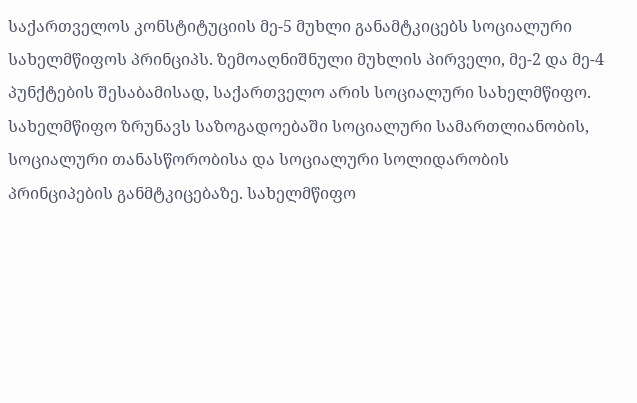საქართველოს კონსტიტუციის მე-5 მუხლი განამტკიცებს სოციალური სახელმწიფოს პრინციპს. ზემოაღნიშნული მუხლის პირველი, მე-2 და მე-4 პუნქტების შესაბამისად, საქართველო არის სოციალური სახელმწიფო. სახელმწიფო ზრუნავს საზოგადოებაში სოციალური სამართლიანობის, სოციალური თანასწორობისა და სოციალური სოლიდარობის პრინციპების განმტკიცებაზე. სახელმწიფო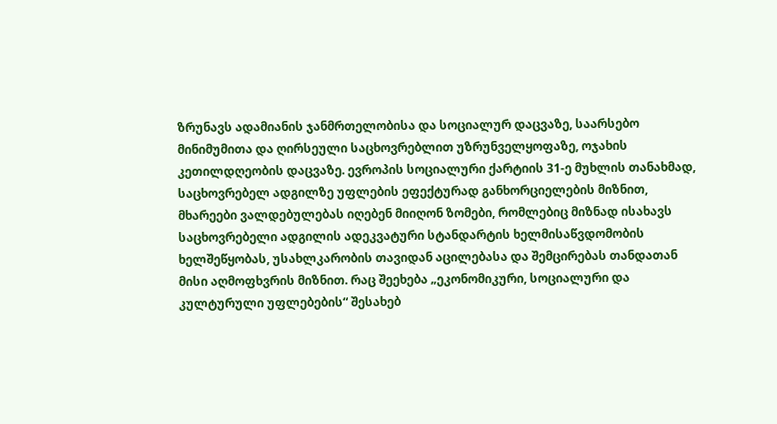ზრუნავს ადამიანის ჯანმრთელობისა და სოციალურ დაცვაზე, საარსებო მინიმუმითა და ღირსეული საცხოვრებლით უზრუნველყოფაზე, ოჯახის კეთილდღეობის დაცვაზე. ევროპის სოციალური ქარტიის 31-ე მუხლის თანახმად, საცხოვრებელ ადგილზე უფლების ეფექტურად განხორციელების მიზნით, მხარეები ვალდებულებას იღებენ მიიღონ ზომები, რომლებიც მიზნად ისახავს საცხოვრებელი ადგილის ადეკვატური სტანდარტის ხელმისაწვდომობის ხელშეწყობას, უსახლკარობის თავიდან აცილებასა და შემცირებას თანდათან მისი აღმოფხვრის მიზნით. რაც შეეხება „ეკონომიკური, სოციალური და კულტურული უფლებების“ შესახებ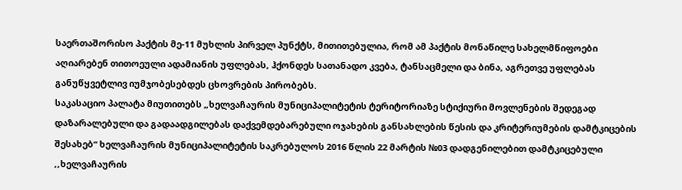საერთაშორისო პაქტის მე-11 მუხლის პირველ პუნქტს, მითითებულია, რომ ამ პაქტის მონაწილე სახელმწიფოები აღიარებენ თითოეული ადამიანის უფლებას, ჰქონდეს სათანადო კვება, ტანსაცმელი და ბინა, აგრეთვე უფლებას განუწყვეტლივ იუმჯობესებდეს ცხოვრების პირობებს.
საკასაციო პალატა მიუთითებს „ხელვაჩაურის მუნიციპალიტეტის ტერიტორიაზე სტიქიური მოვლენების შედეგად დაზარალებული და გადაადგილებას დაქვემდებარებული ოჯახების განსახლების წესის და კრიტერიუმების დამტკიცების შესახებ” ხელვაჩაურის მუნიციპალიტეტის საკრებულოს 2016 წლის 22 მარტის №03 დადგენილებით დამტკიცებული ,,ხელვაჩაურის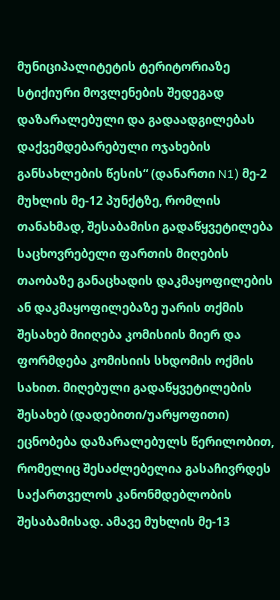მუნიციპალიტეტის ტერიტორიაზე სტიქიური მოვლენების შედეგად დაზარალებული და გადაადგილებას დაქვემდებარებული ოჯახების განსახლების წესის“ (დანართი N1) მე-2 მუხლის მე-12 პუნქტზე, რომლის თანახმად, შესაბამისი გადაწყვეტილება საცხოვრებელი ფართის მიღების თაობაზე განაცხადის დაკმაყოფილების ან დაკმაყოფილებაზე უარის თქმის შესახებ მიიღება კომისიის მიერ და ფორმდება კომისიის სხდომის ოქმის სახით. მიღებული გადაწყვეტილების შესახებ (დადებითი/უარყოფითი) ეცნობება დაზარალებულს წერილობით, რომელიც შესაძლებელია გასაჩივრდეს საქართველოს კანონმდებლობის შესაბამისად. ამავე მუხლის მე-13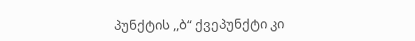პუნქტის ,,ბ“ ქვეპუნქტი კი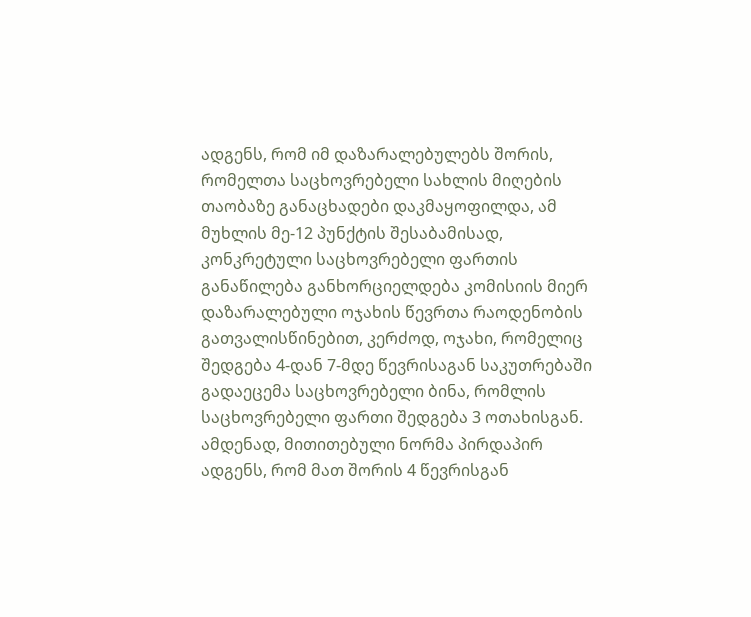ადგენს, რომ იმ დაზარალებულებს შორის, რომელთა საცხოვრებელი სახლის მიღების თაობაზე განაცხადები დაკმაყოფილდა, ამ მუხლის მე-12 პუნქტის შესაბამისად, კონკრეტული საცხოვრებელი ფართის განაწილება განხორციელდება კომისიის მიერ დაზარალებული ოჯახის წევრთა რაოდენობის გათვალისწინებით, კერძოდ, ოჯახი, რომელიც შედგება 4-დან 7-მდე წევრისაგან საკუთრებაში გადაეცემა საცხოვრებელი ბინა, რომლის საცხოვრებელი ფართი შედგება 3 ოთახისგან.
ამდენად, მითითებული ნორმა პირდაპირ ადგენს, რომ მათ შორის 4 წევრისგან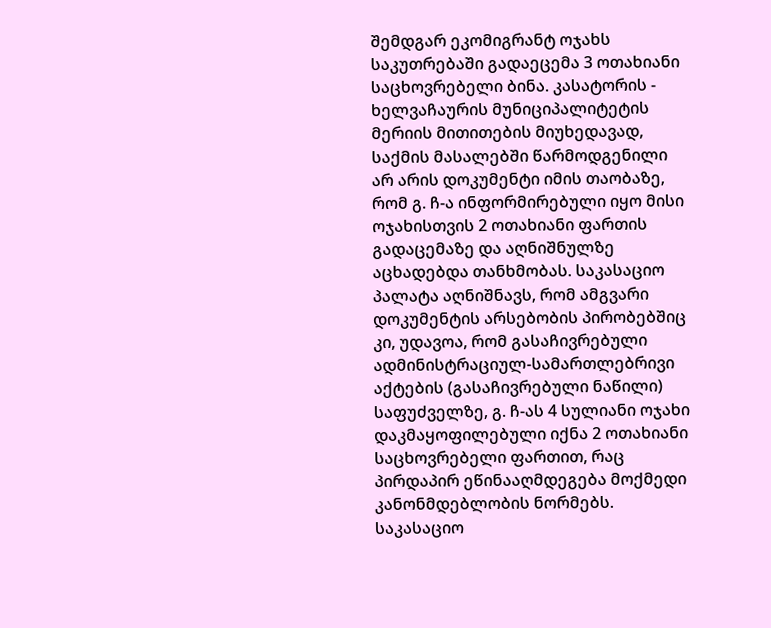შემდგარ ეკომიგრანტ ოჯახს საკუთრებაში გადაეცემა 3 ოთახიანი საცხოვრებელი ბინა. კასატორის - ხელვაჩაურის მუნიციპალიტეტის მერიის მითითების მიუხედავად, საქმის მასალებში წარმოდგენილი არ არის დოკუმენტი იმის თაობაზე, რომ გ. ჩ-ა ინფორმირებული იყო მისი ოჯახისთვის 2 ოთახიანი ფართის გადაცემაზე და აღნიშნულზე აცხადებდა თანხმობას. საკასაციო პალატა აღნიშნავს, რომ ამგვარი დოკუმენტის არსებობის პირობებშიც კი, უდავოა, რომ გასაჩივრებული ადმინისტრაციულ-სამართლებრივი აქტების (გასაჩივრებული ნაწილი) საფუძველზე, გ. ჩ-ას 4 სულიანი ოჯახი დაკმაყოფილებული იქნა 2 ოთახიანი საცხოვრებელი ფართით, რაც პირდაპირ ეწინააღმდეგება მოქმედი კანონმდებლობის ნორმებს.
საკასაციო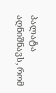პალატა აღნიშნავს, რომ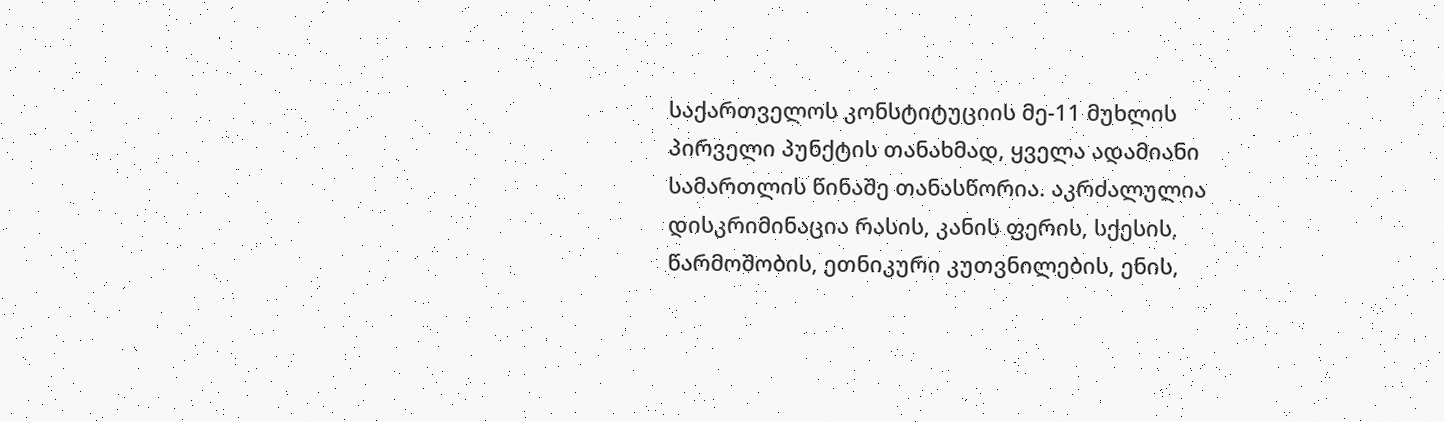საქართველოს კონსტიტუციის მე-11 მუხლის პირველი პუნქტის თანახმად, ყველა ადამიანი სამართლის წინაშე თანასწორია. აკრძალულია დისკრიმინაცია რასის, კანის ფერის, სქესის, წარმოშობის, ეთნიკური კუთვნილების, ენის,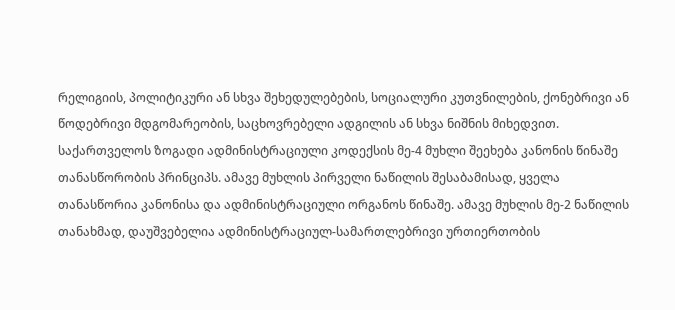რელიგიის, პოლიტიკური ან სხვა შეხედულებების, სოციალური კუთვნილების, ქონებრივი ან წოდებრივი მდგომარეობის, საცხოვრებელი ადგილის ან სხვა ნიშნის მიხედვით.
საქართველოს ზოგადი ადმინისტრაციული კოდექსის მე-4 მუხლი შეეხება კანონის წინაშე თანასწორობის პრინციპს. ამავე მუხლის პირველი ნაწილის შესაბამისად, ყველა თანასწორია კანონისა და ადმინისტრაციული ორგანოს წინაშე. ამავე მუხლის მე-2 ნაწილის თანახმად, დაუშვებელია ადმინისტრაციულ-სამართლებრივი ურთიერთობის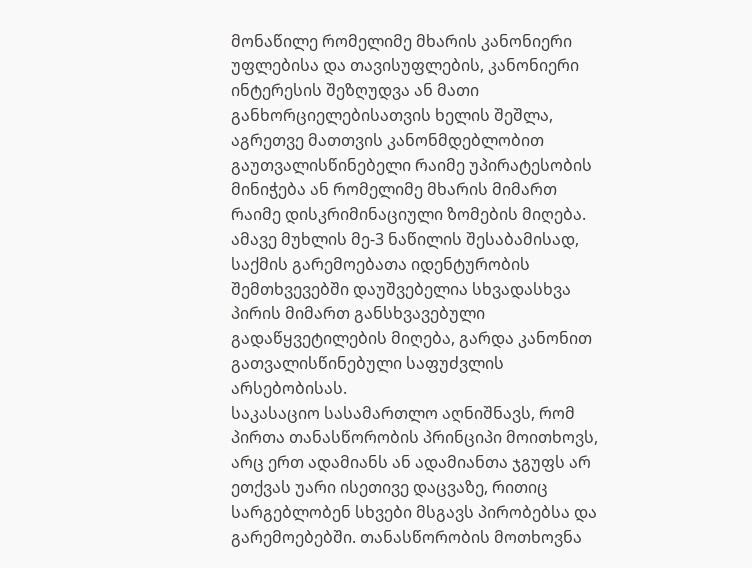მონაწილე რომელიმე მხარის კანონიერი უფლებისა და თავისუფლების, კანონიერი ინტერესის შეზღუდვა ან მათი განხორციელებისათვის ხელის შეშლა, აგრეთვე მათთვის კანონმდებლობით გაუთვალისწინებელი რაიმე უპირატესობის მინიჭება ან რომელიმე მხარის მიმართ რაიმე დისკრიმინაციული ზომების მიღება. ამავე მუხლის მე-3 ნაწილის შესაბამისად, საქმის გარემოებათა იდენტურობის შემთხვევებში დაუშვებელია სხვადასხვა პირის მიმართ განსხვავებული გადაწყვეტილების მიღება, გარდა კანონით გათვალისწინებული საფუძვლის არსებობისას.
საკასაციო სასამართლო აღნიშნავს, რომ პირთა თანასწორობის პრინციპი მოითხოვს, არც ერთ ადამიანს ან ადამიანთა ჯგუფს არ ეთქვას უარი ისეთივე დაცვაზე, რითიც სარგებლობენ სხვები მსგავს პირობებსა და გარემოებებში. თანასწორობის მოთხოვნა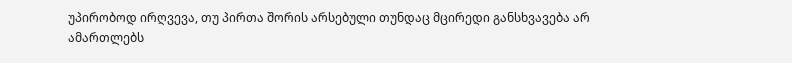უპირობოდ ირღვევა, თუ პირთა შორის არსებული თუნდაც მცირედი განსხვავება არ ამართლებს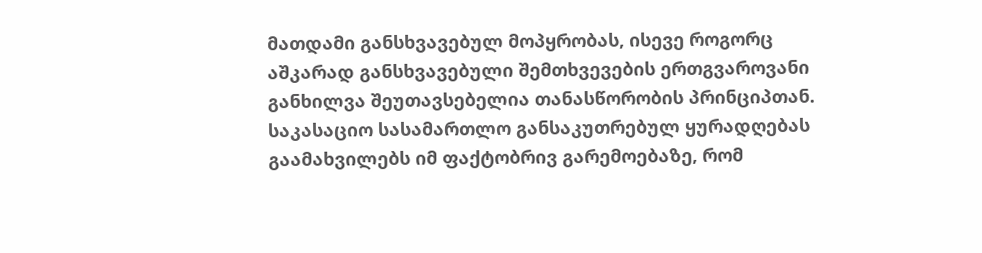მათდამი განსხვავებულ მოპყრობას, ისევე როგორც აშკარად განსხვავებული შემთხვევების ერთგვაროვანი განხილვა შეუთავსებელია თანასწორობის პრინციპთან.
საკასაციო სასამართლო განსაკუთრებულ ყურადღებას გაამახვილებს იმ ფაქტობრივ გარემოებაზე, რომ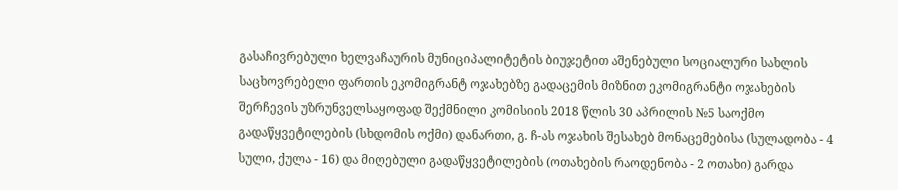გასაჩივრებული ხელვაჩაურის მუნიციპალიტეტის ბიუჯეტით აშენებული სოციალური სახლის საცხოვრებელი ფართის ეკომიგრანტ ოჯახებზე გადაცემის მიზნით ეკომიგრანტი ოჯახების შერჩევის უზრუნველსაყოფად შექმნილი კომისიის 2018 წლის 30 აპრილის №5 საოქმო გადაწყვეტილების (სხდომის ოქმი) დანართი, გ. ჩ-ას ოჯახის შესახებ მონაცემებისა (სულადობა - 4 სული, ქულა - 16) და მიღებული გადაწყვეტილების (ოთახების რაოდენობა - 2 ოთახი) გარდა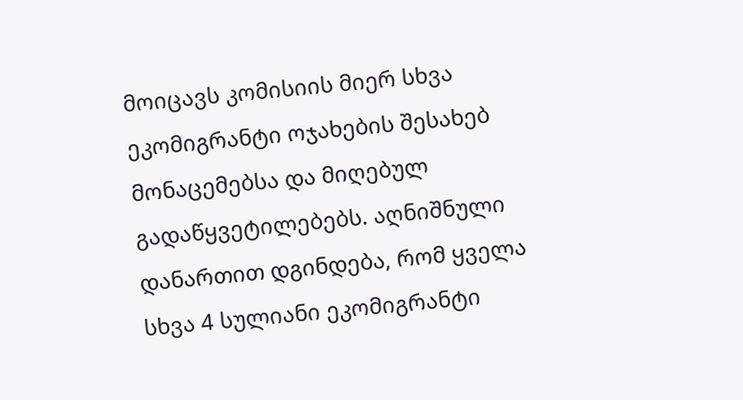მოიცავს კომისიის მიერ სხვა ეკომიგრანტი ოჯახების შესახებ მონაცემებსა და მიღებულ გადაწყვეტილებებს. აღნიშნული დანართით დგინდება, რომ ყველა სხვა 4 სულიანი ეკომიგრანტი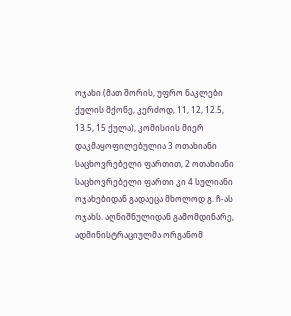ოჯახი (მათ შორის, უფრო ნაკლები ქულის მქონე, კერძოდ, 11, 12, 12.5, 13.5, 15 ქულა), კომისიის მიერ დაკმაყოფილებულია 3 ოთახიანი საცხოვრებელი ფართით, 2 ოთახიანი საცხოვრებელი ფართი კი 4 სულიანი ოჯახებიდან გადაეცა მხოლოდ გ. ჩ-ას ოჯახს. აღნიშნულიდან გამომდინარე, ადმინისტრაციულმა ორგანომ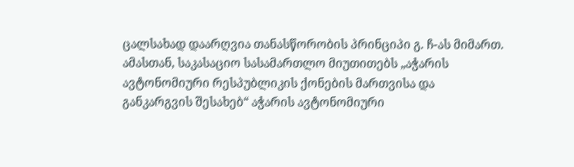ცალსახად დაარღვია თანასწორობის პრინციპი გ. ჩ-ას მიმართ.
ამასთან, საკასაციო სასამართლო მიუთითებს „აჭარის ავტონომიური რესპუბლიკის ქონების მართვისა და განკარგვის შესახებ“ აჭარის ავტონომიური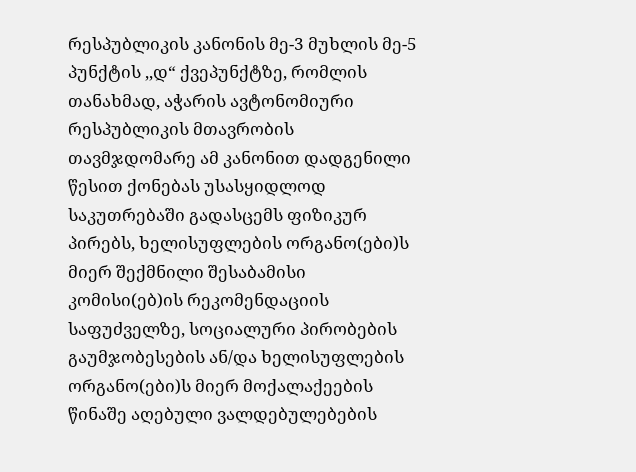რესპუბლიკის კანონის მე-3 მუხლის მე-5 პუნქტის ,,დ“ ქვეპუნქტზე, რომლის თანახმად, აჭარის ავტონომიური რესპუბლიკის მთავრობის თავმჯდომარე ამ კანონით დადგენილი წესით ქონებას უსასყიდლოდ საკუთრებაში გადასცემს ფიზიკურ პირებს, ხელისუფლების ორგანო(ები)ს მიერ შექმნილი შესაბამისი კომისი(ებ)ის რეკომენდაციის საფუძველზე, სოციალური პირობების გაუმჯობესების ან/და ხელისუფლების ორგანო(ები)ს მიერ მოქალაქეების წინაშე აღებული ვალდებულებების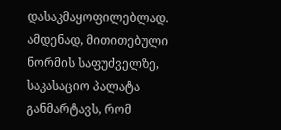დასაკმაყოფილებლად.
ამდენად, მითითებული ნორმის საფუძველზე, საკასაციო პალატა განმარტავს, რომ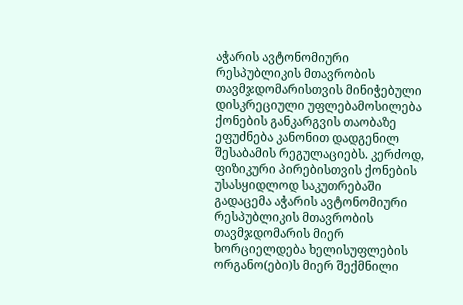აჭარის ავტონომიური რესპუბლიკის მთავრობის თავმჯდომარისთვის მინიჭებული დისკრეციული უფლებამოსილება ქონების განკარგვის თაობაზე ეფუძნება კანონით დადგენილ შესაბამის რეგულაციებს. კერძოდ, ფიზიკური პირებისთვის ქონების უსასყიდლოდ საკუთრებაში გადაცემა აჭარის ავტონომიური რესპუბლიკის მთავრობის თავმჯდომარის მიერ ხორციელდება ხელისუფლების ორგანო(ები)ს მიერ შექმნილი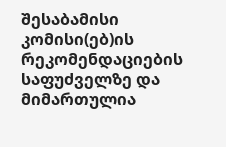შესაბამისი კომისი(ებ)ის რეკომენდაციების საფუძველზე და მიმართულია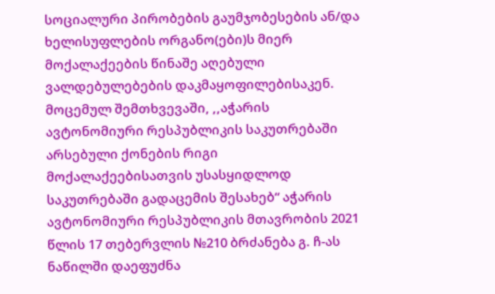სოციალური პირობების გაუმჯობესების ან/და ხელისუფლების ორგანო(ები)ს მიერ მოქალაქეების წინაშე აღებული ვალდებულებების დაკმაყოფილებისაკენ. მოცემულ შემთხვევაში, ,,აჭარის ავტონომიური რესპუბლიკის საკუთრებაში არსებული ქონების რიგი მოქალაქეებისათვის უსასყიდლოდ საკუთრებაში გადაცემის შესახებ“ აჭარის ავტონომიური რესპუბლიკის მთავრობის 2021 წლის 17 თებერვლის №210 ბრძანება გ. ჩ-ას ნაწილში დაეფუძნა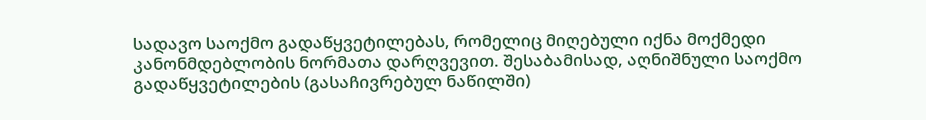სადავო საოქმო გადაწყვეტილებას, რომელიც მიღებული იქნა მოქმედი კანონმდებლობის ნორმათა დარღვევით. შესაბამისად, აღნიშნული საოქმო გადაწყვეტილების (გასაჩივრებულ ნაწილში)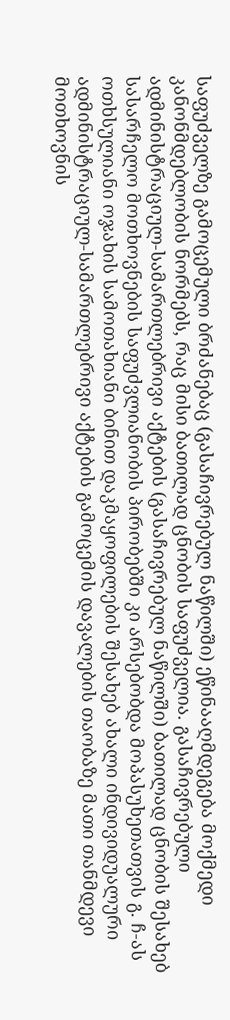საფუძველზე გამოცემული ბრძანებაც (გასაჩივრებულ ნაწილში) ეწინააღმდეგება მოქმედი კანონმდებლობის ნორმებს, რაც მისი ბათილად ცნობის საფუძველია. გასაჩივრებული ადმინისტრაციულ-სამართლებრივი აქტების (გასაჩივრებულ ნაწილში) ბათილად ცნობის შესახებ სასარჩელო მოთხოვნების საფუძვლიანობის პირობებში კი არსებობდა მოპასუხეთათვის გ. ჩ-ას ოთხსულიანი ოჯახის სამოთახიანი ბინით დაკმაყოფილების შესახებ ახალი ინდივიდუალური ადმინისტრაციულ-სამართლებრივი აქტების გამოცემის დავალების თაობაზე მათი თანმდევი მოთხოვნის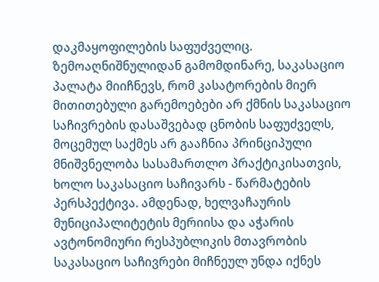დაკმაყოფილების საფუძველიც.
ზემოაღნიშნულიდან გამომდინარე, საკასაციო პალატა მიიჩნევს, რომ კასატორების მიერ მითითებული გარემოებები არ ქმნის საკასაციო საჩივრების დასაშვებად ცნობის საფუძველს, მოცემულ საქმეს არ გააჩნია პრინციპული მნიშვნელობა სასამართლო პრაქტიკისათვის, ხოლო საკასაციო საჩივარს - წარმატების პერსპექტივა. ამდენად, ხელვაჩაურის მუნიციპალიტეტის მერიისა და აჭარის ავტონომიური რესპუბლიკის მთავრობის საკასაციო საჩივრები მიჩნეულ უნდა იქნეს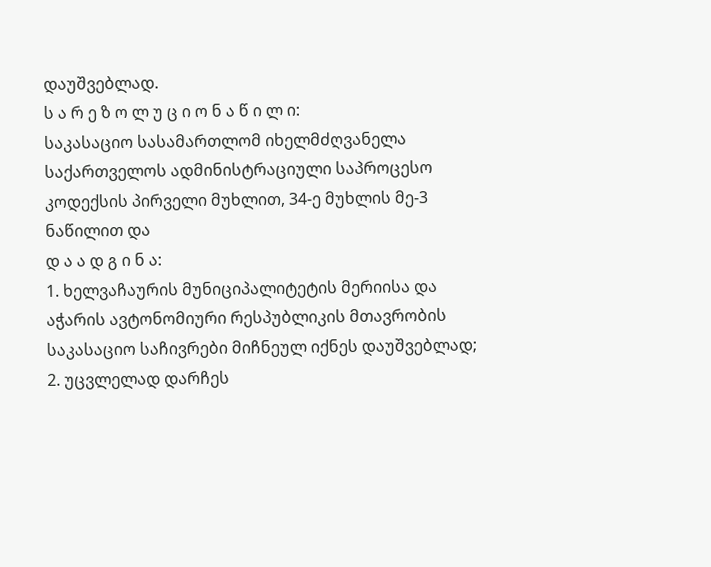დაუშვებლად.
ს ა რ ე ზ ო ლ უ ც ი ო ნ ა წ ი ლ ი:
საკასაციო სასამართლომ იხელმძღვანელა საქართველოს ადმინისტრაციული საპროცესო კოდექსის პირველი მუხლით, 34-ე მუხლის მე-3 ნაწილით და
დ ა ა დ გ ი ნ ა:
1. ხელვაჩაურის მუნიციპალიტეტის მერიისა და აჭარის ავტონომიური რესპუბლიკის მთავრობის საკასაციო საჩივრები მიჩნეულ იქნეს დაუშვებლად;
2. უცვლელად დარჩეს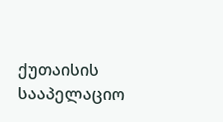ქუთაისის სააპელაციო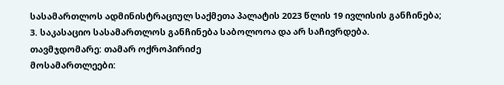სასამართლოს ადმინისტრაციულ საქმეთა პალატის 2023 წლის 19 ივლისის განჩინება;
3. საკასაციო სასამართლოს განჩინება საბოლოოა და არ საჩივრდება.
თავმჯდომარე: თამარ ოქროპირიძე
მოსამართლეები: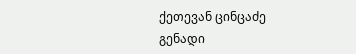ქეთევან ცინცაძე
გენადი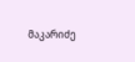მაკარიძე